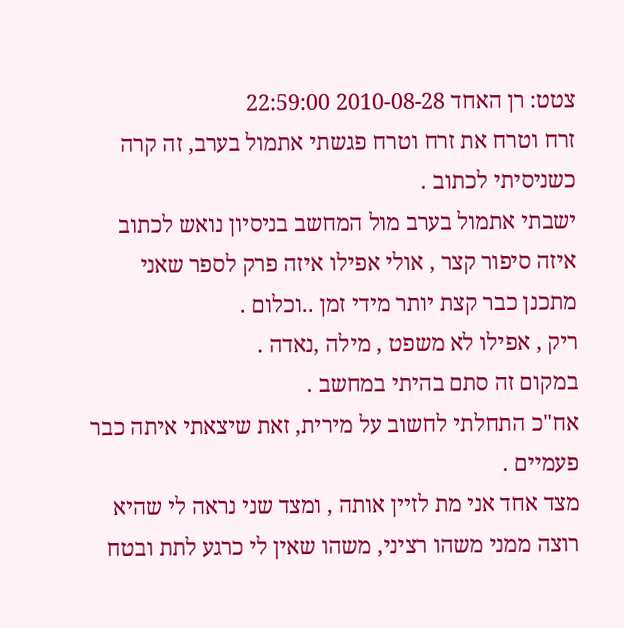צטט: רן האחד 2010-08-28 22:59:00
זרח וטרח את זרח וטרח פגשתי אתמול בערב, זה קרה כשניסיתי לכתוב .
ישבתי אתמול בערב מול המחשב בניסיון נואש לכתוב איזה סיפור קצר , אולי אפילו איזה פרק לספר שאני מתכנן כבר קצת יותר מידי זמן ..וכלום .
ריק , אפילו לא משפט , מילה ,נאדה .
במקום זה סתם בהיתי במחשב .
אח"כ התחלתי לחשוב על מירית, זאת שיצאתי איתה כבר פעמיים .
מצד אחד אני מת לזיין אותה , ומצד שני נראה לי שהיא רוצה ממני משהו רציני, משהו שאין לי כרגע לתת ובטח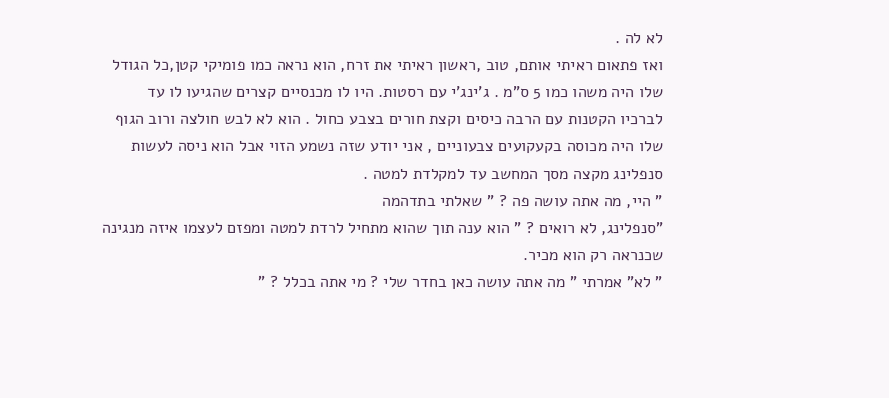לא לה .
ואז פתאום ראיתי אותם, טוב ,ראשון ראיתי את זרח, הוא נראה כמו פומיקי קטן,כל הגודל שלו היה משהו כמו 5 ס"מ . ג'ינג'י עם רסטות. היו לו מכנסיים קצרים שהגיעו לו עד לברכיו הקטנות עם הרבה כיסים וקצת חורים בצבע כחול . הוא לא לבש חולצה ורוב הגוף שלו היה מכוסה בקעקועים צבעוניים , אני יודע שזה נשמע הזוי אבל הוא ניסה לעשות סנפלינג מקצה מסך המחשב עד למקלדת למטה .
" היי, מה אתה עושה פה ? " שאלתי בתדהמה
"סנפלינג, לא רואים ? " הוא ענה תוך שהוא מתחיל לרדת למטה ומפזם לעצמו איזה מנגינה שכנראה רק הוא מכיר.
" לא" אמרתי " מה אתה עושה כאן בחדר שלי ? מי אתה בכלל ? "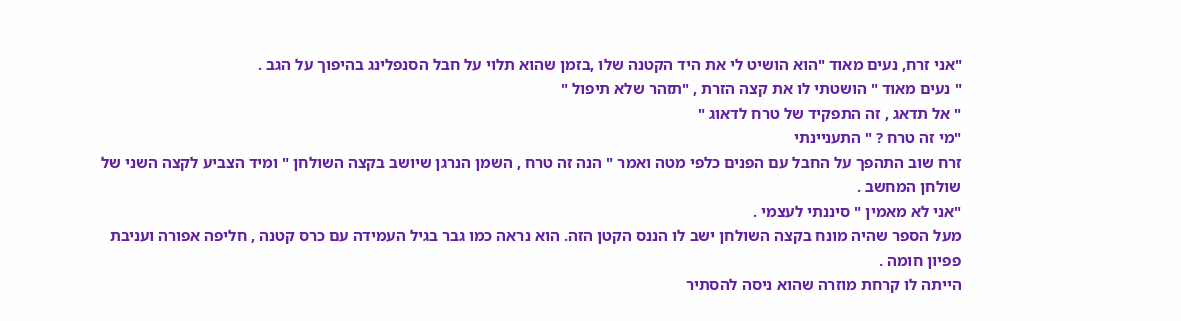"אני זרח, נעים מאוד "הוא הושיט לי את היד הקטנה שלו ,בזמן שהוא תלוי על חבל הסנפלינג בהיפוך על הגב .
" נעים מאוד " הושטתי לו את קצה הזרת , "תזהר שלא תיפול "
" אל תדאג , זה התפקיד של טרח לדאוג "
"מי זה טרח ? " התעניינתי
זרח שוב התהפך על החבל עם הפנים כלפי מטה ואמר " הנה זה טרח , השמן הנרגן שיושב בקצה השולחן " ומיד הצביע לקצה השני של שולחן המחשב .
"אני לא מאמין " סיננתי לעצמי .
מעל הספר שהיה מונח בקצה השולחן ישב לו הננס הקטן הזה. הוא נראה כמו גבר בגיל העמידה עם כרס קטנה , חליפה אפורה ועניבת פפיון חומה .
הייתה לו קרחת מוזרה שהוא ניסה להסתיר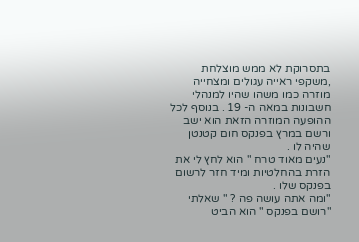בתסרוקת לא ממש מוצלחת ,משקפי ראייה עגולים ומצחייה מוזרה כמו משהו שהיו למנהלי חשבונות במאה ה- 19 . בנוסף לכל ההופעה המוזרה הזאת הוא ישב ורשם במרץ בפנקס חום קטנטן שהיה לו .
"נעים מאוד טרח " הוא לחץ לי את הזרת בהחלטיות ומיד חזר לרשום בפנקס שלו .
"ומה אתה עושה פה ? " שאלתי
"רושם בפנקס " הוא הביט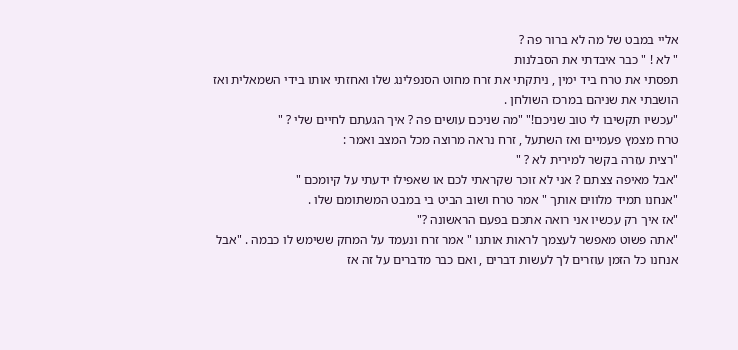אליי במבט של מה לא ברור פה ?
" לא ! " כבר איבדתי את הסבלנות
תפסתי את טרח ביד ימין , ניתקתי את זרח מחוט הסנפלינג שלו ואחזתי אותו בידי השמאלית ואז הושבתי את שניהם במרכז השולחן .
"עכשיו תקשיבו לי טוב שניכם!" "מה שניכם עושים פה ? איך הגעתם לחיים שלי ? "
טרח מצמץ פעמיים ואז השתעל , זרח נראה מרוצה מכל המצב ואמר :
"רצית עזרה בקשר למירית לא ? "
"אבל מאיפה צצתם ? אני לא זוכר שקראתי לכם או שאפילו ידעתי על קיומכם "
"אנחנו תמיד מלווים אותך " אמר טרח ושוב הביט בי במבט המשתומם שלו .
"אז איך רק עכשיו אני רואה אתכם בפעם הראשונה ?"
"אתה פשוט מאפשר לעצמך לראות אותנו " אמר זרח ונעמד על המחק ששימש לו כבמה . "אבל אנחנו כל הזמן עוזרים לך לעשות דברים , ואם כבר מדברים על זה אז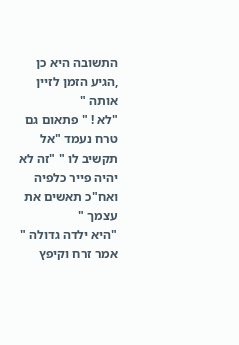התשובה היא כן ,הגיע הזמן לזיין אותה "
"לא ! " פתאום גם טרח נעמד "אל תקשיב לו " "זה לא יהיה פייר כלפיה ואח"כ תאשים את עצמך "
"היא ילדה גדולה " אמר זרח וקיפץ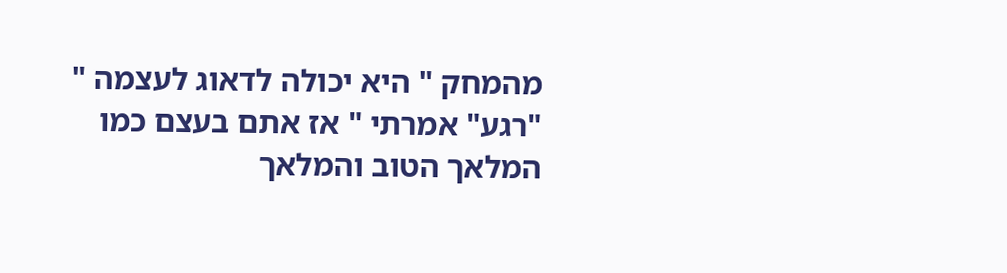מהמחק " היא יכולה לדאוג לעצמה "
"רגע" אמרתי " אז אתם בעצם כמו המלאך הטוב והמלאך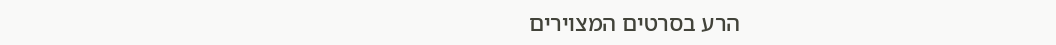הרע בסרטים המצוירים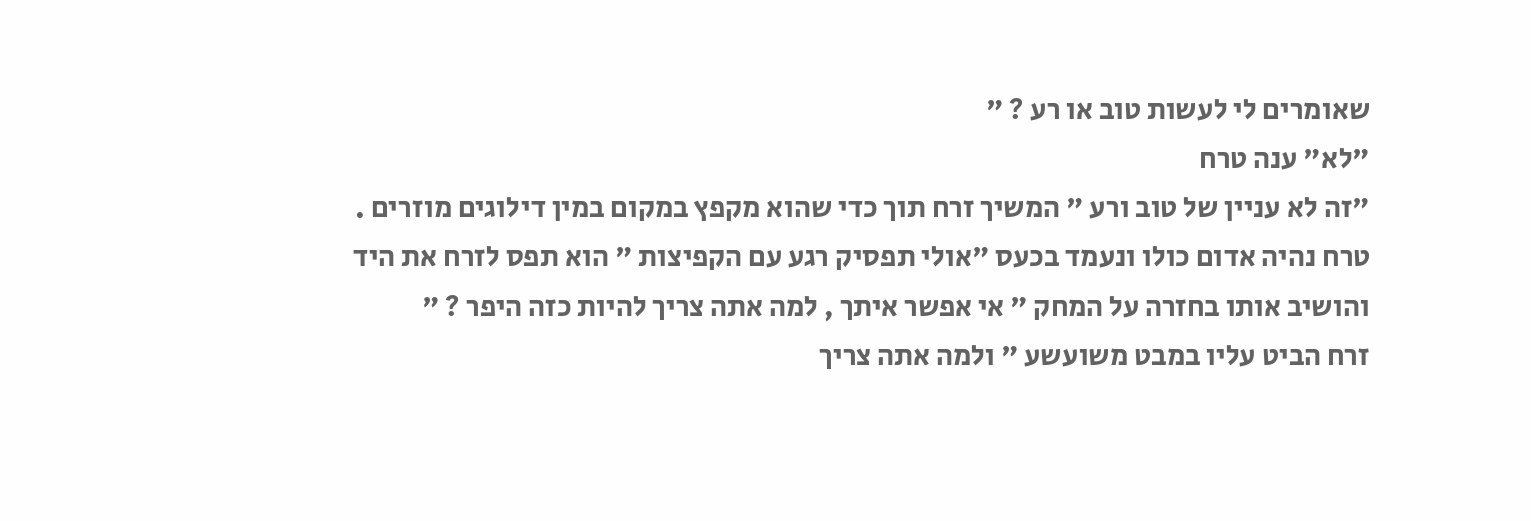שאומרים לי לעשות טוב או רע ? "
"לא" ענה טרח
"זה לא עניין של טוב ורע " המשיך זרח תוך כדי שהוא מקפץ במקום במין דילוגים מוזרים .
טרח נהיה אדום כולו ונעמד בכעס "אולי תפסיק רגע עם הקפיצות " הוא תפס לזרח את היד והושיב אותו בחזרה על המחק " אי אפשר איתך , למה אתה צריך להיות כזה היפר ? "
זרח הביט עליו במבט משועשע " ולמה אתה צריך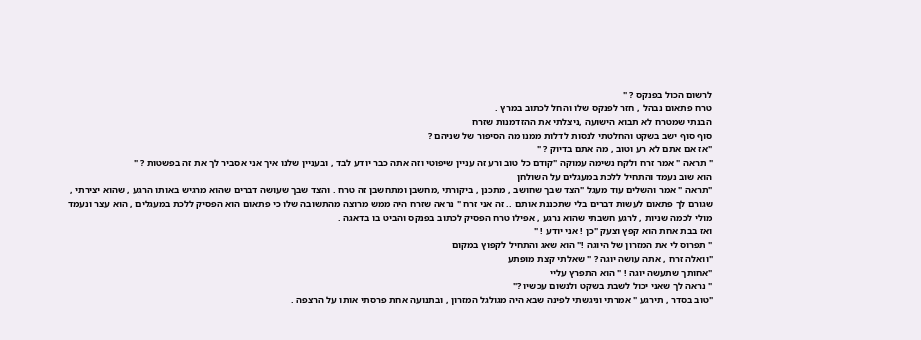לרשום הכול בפנקס ? "
טרח פתאום נבהל , חזר לפנקס שלו והחל לכתוב במרץ .
הבנתי שמטרח לא תבוא הישועה ,ניצלתי את ההזדמנות שזרח
סוף סוף ישב בשקט והחלטתי לנסות לדלות ממנו מה הסיפור של שניהם ?
"אז אם אתם לא רע וטוב , מה אתם בדיוק ? "
" תראה " אמר זרח ולקח נשימה עמוקה "קודם כל טוב ורע זה עניין שיפוטי וזה אתה כבר יודע לבד , ובעניין שלנו איך אני אסביר לך את זה בפשטות ? "
הוא שוב נעמד והתחיל ללכת במעגלים על השולחן
"תראה " אמר והשלים עוד מעגל "הצד שבך שחושב , מתכנן , ביקורתי ,מחשבן ומתחשבן זה טרח . והצד שבך שעושה דברים שהוא מרגיש באותו הרגע , שהוא יצירתי , שגורם לך פתאום לעשות דברים בלי שתכננת אותם .. זה אני זרח " נראה שזרח היה ממש מרוצה מהתשובה שלו כי פתאום הוא הפסיק ללכת במעגלים , הוא עצר ונעמד מולי לכמה שניות , לרגע חשבתי שהוא נרגע , אפילו טרח הפסיק לכתוב בפנקס והביט בו בדאגה .
ואז בבת אחת הוא קפץ וצעק "כן ! אני יודע ! "
" תפרוס לי את המזרון של היוגה !" הוא שאג והתחיל לקפוץ במקום
"וואלה זרח , אתה עושה יוגה ? " שאלתי קצת מופתע
"אחותך שתעשה יוגה ! " הוא התפרץ עליי
" נראה לך שאני יכול לשבת בשקט ולנשום עכשיו ?"
"טוב בסדר , תירגע " אמרתי וניגשתי לפינה שבא היה מגולגל המזרון , ובתנועה אחת פרסתי אותו על הרצפה .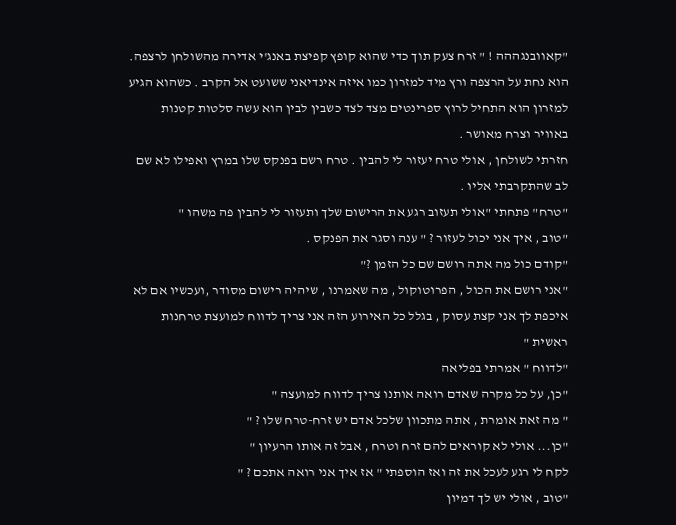"קאוובנגההה ! " זרח צעק תוך כדי שהוא קופץ קפיצת באנג'י אדירה מהשולחן לרצפה. הוא נחת על הרצפה ורץ מיד למזרון כמו איזה אינדיאני ששועט אל הקרב . כשהוא הגיע למזרון הוא התחיל לרוץ ספרינטים מצד לצד כשבין לבין הוא עשה סלטות קטנות באוויר וצרח מאושר .
חזרתי לשולחן , אולי טרח יעזור לי להבין . טרח רשם בפנקס שלו במרץ ואפילו לא שם לב שהתקרבתי אליו .
"טרח" פתחתי "אולי תעזוב רגע את הרישום שלך ותעזור לי להבין פה משהו "
"טוב , איך אני יכול לעזור ? " ענה וסגר את הפנקס .
"קודם כול מה אתה רושם שם כל הזמן ?"
"אני רושם את הכול , הפרוטוקול , מה שאמרנו , שיהיה רישום מסודר ,ועכשיו אם לא איכפת לך אני קצת עסוק , בגלל כל האירוע הזה אני צריך לדווח למועצת טרחנות ראשית "
"לדווח " אמרתי בפליאה
"כן, על כל מקרה שאדם רואה אותנו צריך לדווח למועצה "
" מה זאת אומרת , אתה מתכוון שלכל אדם יש זרח-טרח שלו ? "
"כן... אולי לא קוראים להם זרח וטרח , אבל זה אותו הרעיון "
לקח לי רגע לעכל את זה ואז הוספתי " אז איך אני רואה אתכם ? "
"טוב , אולי יש לך דמיון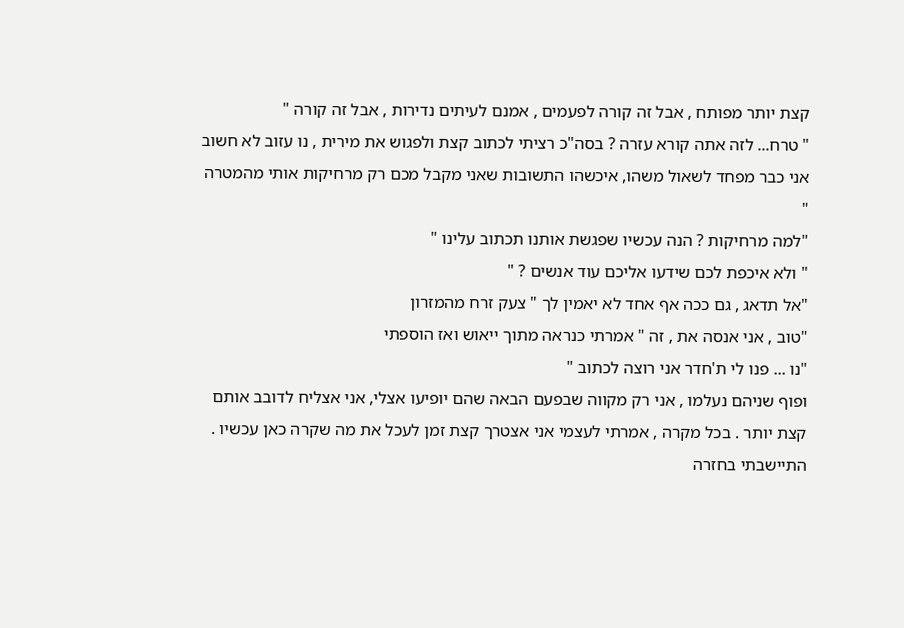קצת יותר מפותח , אבל זה קורה לפעמים , אמנם לעיתים נדירות , אבל זה קורה "
" טרח... לזה אתה קורא עזרה ? בסה"כ רציתי לכתוב קצת ולפגוש את מירית , נו עזוב לא חשוב אני כבר מפחד לשאול משהו, איכשהו התשובות שאני מקבל מכם רק מרחיקות אותי מהמטרה "
"למה מרחיקות ? הנה עכשיו שפגשת אותנו תכתוב עלינו "
" ולא איכפת לכם שידעו אליכם עוד אנשים ? "
"אל תדאג , גם ככה אף אחד לא יאמין לך " צעק זרח מהמזרון
"טוב , אני אנסה את , זה " אמרתי כנראה מתוך ייאוש ואז הוספתי
"נו ... פנו לי ת'חדר אני רוצה לכתוב "
ופוף שניהם נעלמו , אני רק מקווה שבפעם הבאה שהם יופיעו אצלי, אני אצליח לדובב אותם קצת יותר . בכל מקרה , אמרתי לעצמי אני אצטרך קצת זמן לעכל את מה שקרה כאן עכשיו . התיישבתי בחזרה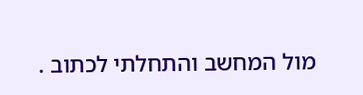מול המחשב והתחלתי לכתוב .